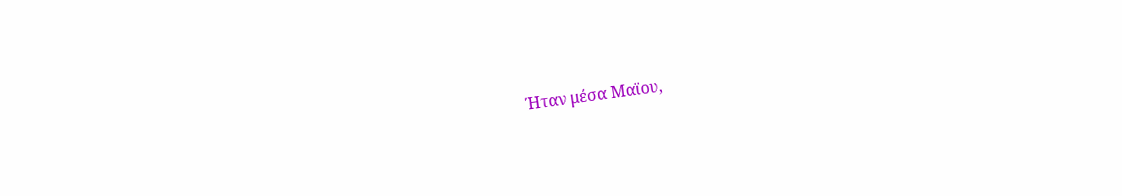Ήταν μέσα Μαϊου,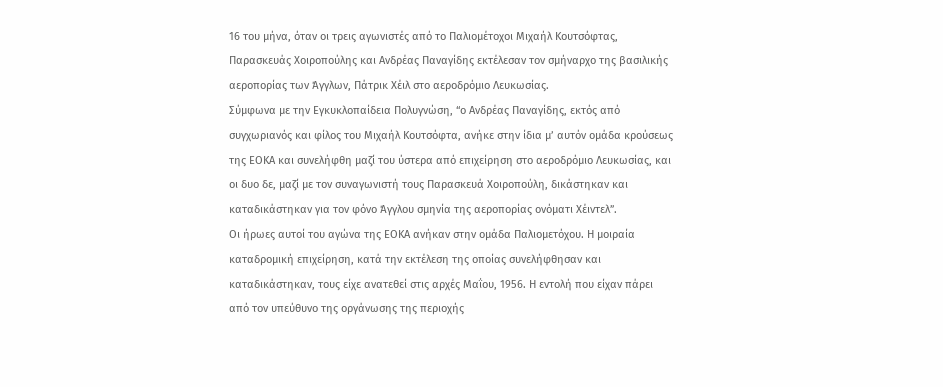16 του μήνα, όταν οι τρεις αγωνιστές από το Παλιομέτοχοι Μιχαήλ Κουτσόφτας, Παρασκευάς Χοιροπούλης και Ανδρέας Παναγίδης εκτέλεσαν τον σμήναρχο της βασιλικής αεροπορίας των Άγγλων, Πάτρικ Χέιλ στο αεροδρόμιο Λευκωσίας.
Σύμφωνα με την Εγκυκλοπαίδεια Πολυγνώση, “ο Ανδρέας Παναγίδης, εκτός από συγχωριανός και φίλος του Μιχαήλ Κουτσόφτα, ανήκε στην ίδια μ’ αυτόν ομάδα κρούσεως της ΕΟΚΑ και συνελήφθη μαζί του ύστερα από επιχείρηση στο αεροδρόμιο Λευκωσίας, και οι δυο δε, μαζί με τον συναγωνιστή τους Παρασκευά Χοιροπούλη, δικάστηκαν και καταδικάστηκαν για τον φόνο Άγγλου σμηνία της αεροπορίας ονόματι Χέιντελ”.
Οι ήρωες αυτοί του αγώνα της ΕΟΚΑ ανήκαν στην ομάδα Παλιομετόχου. Η μοιραία καταδρομική επιχείρηση, κατά την εκτέλεση της οποίας συνελήφθησαν και καταδικάστηκαν, τους είχε ανατεθεί στις αρχές Μαΐου, 1956. Η εντολή που είχαν πάρει από τον υπεύθυνο της οργάνωσης της περιοχής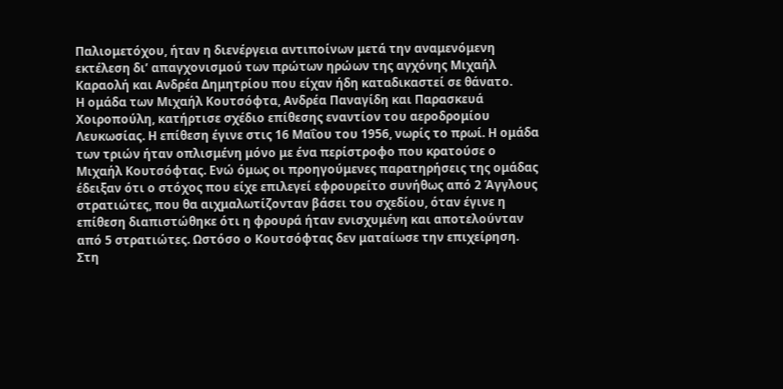Παλιομετόχου, ήταν η διενέργεια αντιποίνων μετά την αναμενόμενη εκτέλεση δι’ απαγχονισμού των πρώτων ηρώων της αγχόνης Μιχαήλ Καραολή και Ανδρέα Δημητρίου που είχαν ήδη καταδικαστεί σε θάνατο.
Η ομάδα των Μιχαήλ Κουτσόφτα, Ανδρέα Παναγίδη και Παρασκευά Χοιροπούλη, κατήρτισε σχέδιο επίθεσης εναντίον του αεροδρομίου Λευκωσίας. Η επίθεση έγινε στις 16 Μαΐου του 1956, νωρίς το πρωί. Η ομάδα των τριών ήταν οπλισμένη μόνο με ένα περίστροφο που κρατούσε ο Μιχαήλ Κουτσόφτας. Ενώ όμως οι προηγούμενες παρατηρήσεις της ομάδας έδειξαν ότι ο στόχος που είχε επιλεγεί εφρουρείτο συνήθως από 2 Άγγλους στρατιώτες, που θα αιχμαλωτίζονταν βάσει του σχεδίου, όταν έγινε η επίθεση διαπιστώθηκε ότι η φρουρά ήταν ενισχυμένη και αποτελούνταν από 5 στρατιώτες. Ωστόσο ο Κουτσόφτας δεν ματαίωσε την επιχείρηση. Στη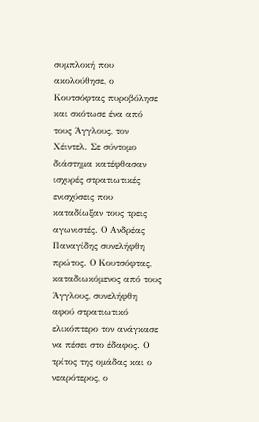συμπλοκή που ακολούθησε, ο Κουτσόφτας πυροβόλησε και σκότωσε ένα από τους Άγγλους, τον Χέιντελ. Σε σύντομο διάστημα κατέφθασαν ισχυρές στρατιωτικές ενισχύσεις που καταδίωξαν τους τρεις αγωνιστές. Ο Ανδρέας Παναγίδης συνελήφθη πρώτος. Ο Κουτσόφτας, καταδιωκόμενος από τους Άγγλους, συνελήφθη αφού στρατιωτικό ελικόπτερο τον ανάγκασε να πέσει στο έδαφος. Ο τρίτος της ομάδας και ο νεαρότερος, ο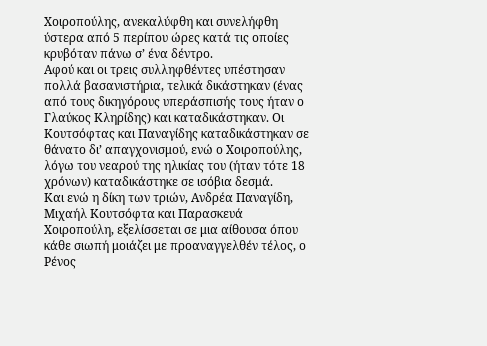Χοιροπούλης, ανεκαλύφθη και συνελήφθη ύστερα από 5 περίπου ώρες κατά τις οποίες κρυβόταν πάνω σ’ ένα δέντρο.
Αφού και οι τρεις συλληφθέντες υπέστησαν πολλά βασανιστήρια, τελικά δικάστηκαν (ένας από τους δικηγόρους υπεράσπισής τους ήταν ο Γλαύκος Κληρίδης) και καταδικάστηκαν. Οι Κουτσόφτας και Παναγίδης καταδικάστηκαν σε θάνατο δι’ απαγχονισμού, ενώ ο Χοιροπούλης, λόγω του νεαρού της ηλικίας του (ήταν τότε 18 χρόνων) καταδικάστηκε σε ισόβια δεσμά.
Και ενώ η δίκη των τριών, Ανδρέα Παναγίδη, Μιχαήλ Κουτσόφτα και Παρασκευά Χοιροπούλη, εξελίσσεται σε μια αίθουσα όπου κάθε σιωπή μοιάζει με προαναγγελθέν τέλος, ο Ρένος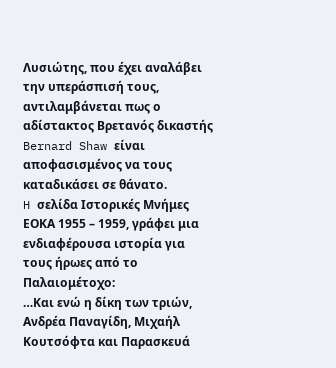Λυσιώτης, που έχει αναλάβει την υπεράσπισή τους, αντιλαμβάνεται πως ο αδίστακτος Βρετανός δικαστής Bernard Shaw είναι αποφασισμένος να τους καταδικάσει σε θάνατο.
H σελίδα Ιστορικές Μνήμες ΕΟΚΑ 1955 – 1959, γράφει μια ενδιαφέρουσα ιστορία για τους ήρωες από το Παλαιομέτοχο:
…Και ενώ η δίκη των τριών, Ανδρέα Παναγίδη, Μιχαήλ Κουτσόφτα και Παρασκευά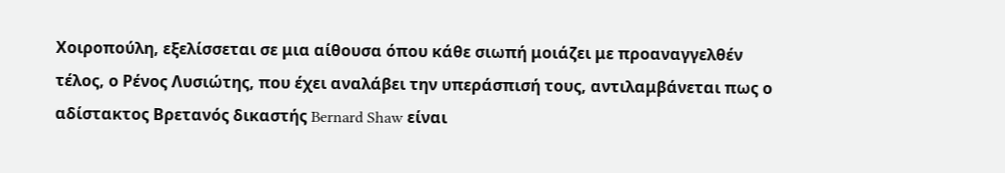Χοιροπούλη, εξελίσσεται σε μια αίθουσα όπου κάθε σιωπή μοιάζει με προαναγγελθέν τέλος, ο Ρένος Λυσιώτης, που έχει αναλάβει την υπεράσπισή τους, αντιλαμβάνεται πως ο αδίστακτος Βρετανός δικαστής Bernard Shaw είναι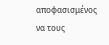αποφασισμένος να τους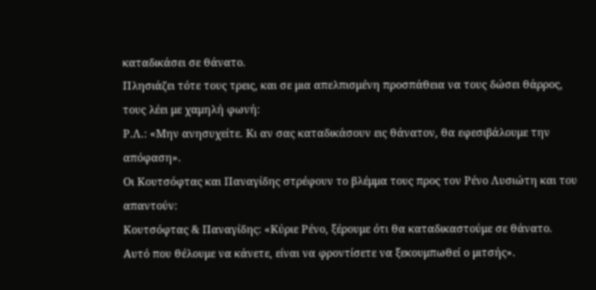καταδικάσει σε θάνατο.
Πλησιάζει τότε τους τρεις, και σε μια απελπισμένη προσπάθεια να τους δώσει θάρρος, τους λέει με χαμηλή φωνή:
Ρ.Λ.: «Μην ανησυχείτε. Κι αν σας καταδικάσουν εις θάνατον, θα εφεσιβάλουμε την απόφαση».
Οι Κουτσόφτας και Παναγίδης στρέφουν το βλέμμα τους προς τον Ρένο Λυσιώτη και του απαντούν:
Κουτσόφτας & Παναγίδης: «Κύριε Ρένο, ξέρουμε ότι θα καταδικαστούμε σε θάνατο. Αυτό που θέλουμε να κάνετε, είναι να φροντίσετε να ξεκουμπωθεί ο μιτσής».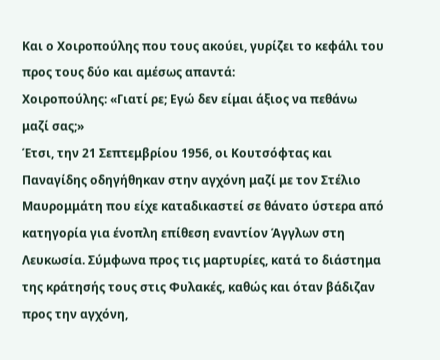Και ο Χοιροπούλης που τους ακούει, γυρίζει το κεφάλι του προς τους δύο και αμέσως απαντά:
Χοιροπούλης: «Γιατί ρε; Εγώ δεν είμαι άξιος να πεθάνω μαζί σας;»
Έτσι, την 21 Σεπτεμβρίου 1956, οι Κουτσόφτας και Παναγίδης οδηγήθηκαν στην αγχόνη μαζί με τον Στέλιο Μαυρομμάτη που είχε καταδικαστεί σε θάνατο ύστερα από κατηγορία για ένοπλη επίθεση εναντίον Άγγλων στη Λευκωσία. Σύμφωνα προς τις μαρτυρίες, κατά το διάστημα της κράτησής τους στις Φυλακές, καθώς και όταν βάδιζαν προς την αγχόνη,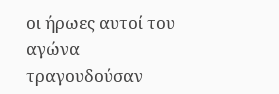οι ήρωες αυτοί του αγώνα τραγουδούσαν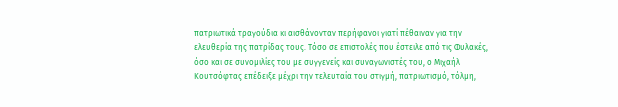πατριωτικά τραγούδια κι αισθάνονταν περήφανοι γιατί πέθαιναν για την ελευθερία της πατρίδας τους. Τόσο σε επιστολές που έστειλε από τις Φυλακές, όσο και σε συνομιλίες του με συγγενείς και συναγωνιστές του, ο Μιχαήλ Κουτσόφτας επέδειξε μέχρι την τελευταία του στιγμή, πατριωτισμό, τόλμη,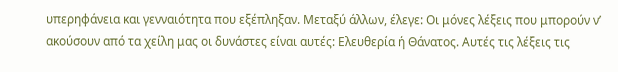υπερηφάνεια και γενναιότητα που εξέπληξαν. Μεταξύ άλλων, έλεγε: Οι μόνες λέξεις που μπορούν ν’ ακούσουν από τα χείλη μας οι δυνάστες είναι αυτές: Ελευθερία ή Θάνατος. Αυτές τις λέξεις τις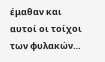έμαθαν και αυτοί οι τοίχοι των φυλακών…